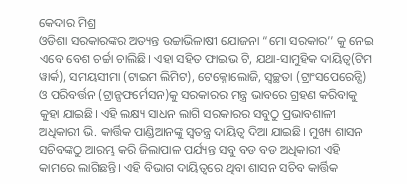କେଦାର ମିଶ୍ର
ଓଡିଶା ସରକାରଙ୍କର ଅତ୍ୟନ୍ତ ଉଚ୍ଚାଭିଳାଷୀ ଯୋଜନା “ମୋ ସରକାର’’ କୁ ନେଇ ଏବେ ବେଶ ଚର୍ଚ୍ଚା ଚାଲିଛି। ଏହା ସହିତ ଫାଇଭ ଟି, ଯଥା-ସାମୁହିକ ଦାୟିତ୍ଵ(ଟିମ ୱାର୍କ), ସମୟସୀମା (ଟାଇମ ଲିମିଟ), ଟେକ୍ନୋଲୋଜି, ସ୍ବଚ୍ଛତା (ଟ୍ରାଂସପେରେନ୍ସି) ଓ ପରିବର୍ତ୍ତନ (ଟ୍ରାନ୍ସଫର୍ମେସନ)କୁ ସରକାରର ମନ୍ତ୍ର ଭାବରେ ଗ୍ରହଣ କରିବାକୁ କୁହା ଯାଇଛି। ଏହି ଲକ୍ଷ୍ୟ ସାଧନ ଲାଗି ସରକାରର ସବୁଠୁ ପ୍ରଭାବଶାଳୀ ଅଧିକାରୀ ଭି. କାର୍ତ୍ତିକ ପାଣ୍ଡିଆନଙ୍କୁ ସ୍ଵତନ୍ତ୍ର ଦାୟିତ୍ଵ ଦିଆ ଯାଇଛି। ମୁଖ୍ୟ ଶାସନ ସଚିବଙ୍କଠୁ ଆରମ୍ଭ କରି ଜିଲାପାଳ ପର୍ଯ୍ୟନ୍ତ ସବୁ ବଡ ବଡ ଅଧିକାରୀ ଏହି କାମରେ ଲାଗିଛନ୍ତି। ଏହି ବିଭାଗ ଦାୟିତ୍ବରେ ଥିବା ଶାସନ ସଚିବ କାର୍ତ୍ତିକ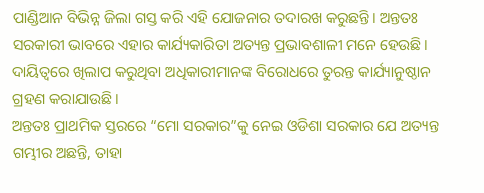ପାଣ୍ଡିଆନ ବିଭିନ୍ନ ଜିଲା ଗସ୍ତ କରି ଏହି ଯୋଜନାର ତଦାରଖ କରୁଛନ୍ତି। ଅନ୍ତତଃ ସରକାରୀ ଭାବରେ ଏହାର କାର୍ଯ୍ୟକାରିତା ଅତ୍ୟନ୍ତ ପ୍ରଭାବଶାଳୀ ମନେ ହେଉଛି। ଦାୟିତ୍ବରେ ଖିଲାପ କରୁଥିବା ଅଧିକାରୀମାନଙ୍କ ବିରୋଧରେ ତୁରନ୍ତ କାର୍ଯ୍ୟାନୁଷ୍ଠାନ ଗ୍ରହଣ କରାଯାଉଛି।
ଅନ୍ତତଃ ପ୍ରାଥମିକ ସ୍ତରରେ “ମୋ ସରକାର”କୁ ନେଇ ଓଡିଶା ସରକାର ଯେ ଅତ୍ୟନ୍ତ ଗମ୍ଭୀର ଅଛନ୍ତି, ତାହା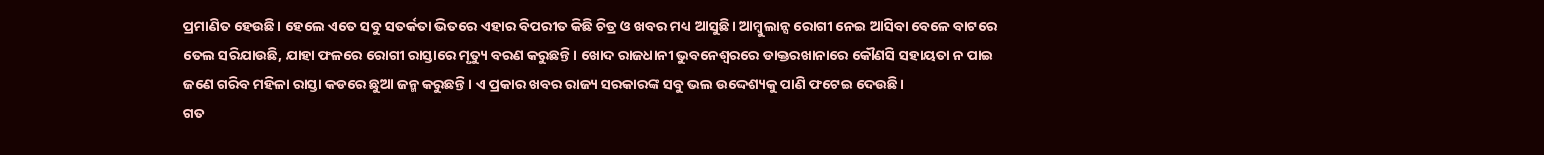ପ୍ରମାଣିତ ହେଉଛି। ହେଲେ ଏତେ ସବୁ ସତର୍କତା ଭିତରେ ଏହାର ବିପରୀତ କିଛି ଚିତ୍ର ଓ ଖବର ମଧ୍ୟ ଆସୁଛି। ଆମ୍ବୁଲାନ୍ସ ରୋଗୀ ନେଇ ଆସିବା ବେଳେ ବାଟରେ ତେଲ ସରିଯାଉଛି, ଯାହା ଫଳରେ ରୋଗୀ ରାସ୍ତାରେ ମୃତ୍ୟୁ ବରଣ କରୁଛନ୍ତି। ଖୋଦ ରାଜଧାନୀ ଭୁବନେଶ୍ବରରେ ଡାକ୍ତରଖାନାରେ କୌଣସି ସହାୟତା ନ ପାଇ ଜଣେ ଗରିବ ମହିଳା ରାସ୍ତା କଡରେ ଛୁଆ ଜନ୍ମ କରୁଛନ୍ତି। ଏ ପ୍ରକାର ଖବର ରାଜ୍ୟ ସରକାରଙ୍କ ସବୁ ଭଲ ଉଦ୍ଦେଶ୍ୟକୁ ପାଣି ଫଟେଇ ଦେଉଛି।
ଗତ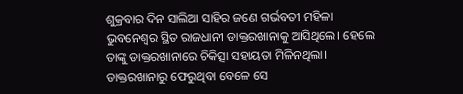ଶୁକ୍ରବାର ଦିନ ସାଲିଆ ସାହିର ଜଣେ ଗର୍ଭବତୀ ମହିଳା ଭୁବନେଶ୍ୱର ସ୍ଥିତ ରାଜଧାନୀ ଡାକ୍ତରଖାନାକୁ ଆସିଥିଲେ। ହେଲେ ତାଙ୍କୁ ଡାକ୍ତରଖାନାରେ ଚିକିତ୍ସା ସହାୟତା ମିଳିନଥିଲା। ଡାକ୍ତରଖାନାରୁ ଫେରୁଥିବା ବେଳେ ସେ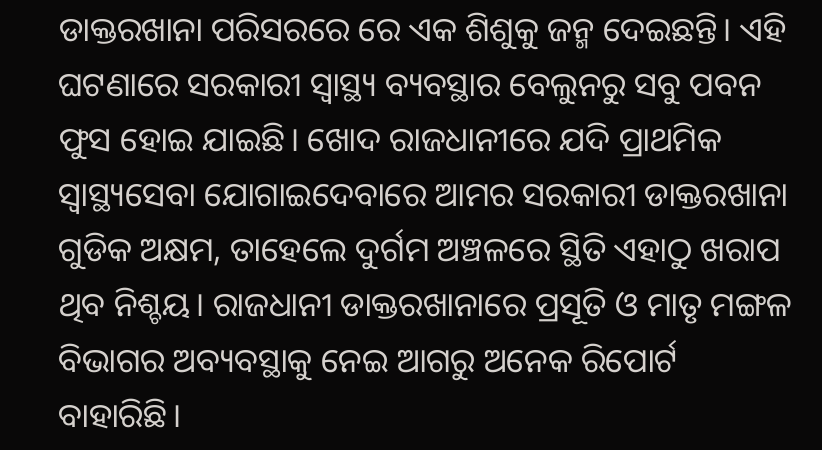ଡାକ୍ତରଖାନା ପରିସରରେ ରେ ଏକ ଶିଶୁକୁ ଜନ୍ମ ଦେଇଛନ୍ତି। ଏହି ଘଟଣାରେ ସରକାରୀ ସ୍ୱାସ୍ଥ୍ୟ ବ୍ୟବସ୍ଥାର ବେଲୁନରୁ ସବୁ ପବନ ଫୁସ ହୋଇ ଯାଇଛି। ଖୋଦ ରାଜଧାନୀରେ ଯଦି ପ୍ରାଥମିକ ସ୍ବାସ୍ଥ୍ୟସେବା ଯୋଗାଇଦେବାରେ ଆମର ସରକାରୀ ଡାକ୍ତରଖାନା ଗୁଡିକ ଅକ୍ଷମ, ତାହେଲେ ଦୁର୍ଗମ ଅଞ୍ଚଳରେ ସ୍ଥିତି ଏହାଠୁ ଖରାପ ଥିବ ନିଶ୍ଚୟ। ରାଜଧାନୀ ଡାକ୍ତରଖାନାରେ ପ୍ରସୂତି ଓ ମାତୃ ମଙ୍ଗଳ ବିଭାଗର ଅବ୍ୟବସ୍ଥାକୁ ନେଇ ଆଗରୁ ଅନେକ ରିପୋର୍ଟ ବାହାରିଛି।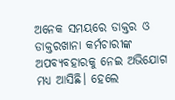ଅନେକ ସମୟରେ ଡାକ୍ତର ଓ ଡାକ୍ତରଖାନା କର୍ମଚାରୀଙ୍କ ଅପବ୍ୟବହାରକୁ ନେଇ ଅଭିଯୋଗ ମଧ୍ୟ ଆସିଛି। ହେଲେ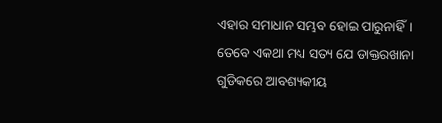ଏହାର ସମାଧାନ ସମ୍ଭବ ହୋଇ ପାରୁନାହିଁ।
ତେବେ ଏକଥା ମଧ୍ୟ ସତ୍ୟ ଯେ ଡାକ୍ତରଖାନା ଗୁଡିକରେ ଆବଶ୍ୟକୀୟ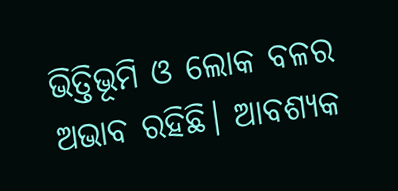ଭିତ୍ତିଭୂମି ଓ ଲୋକ ବଳର ଅଭାବ ରହିଛି। ଆବଶ୍ୟକ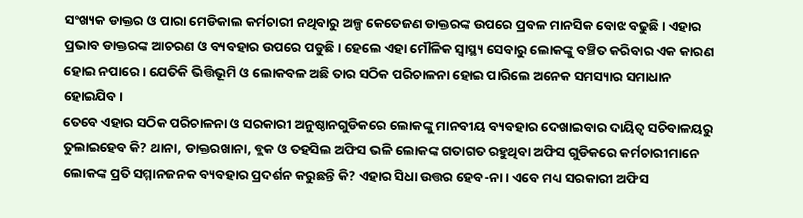ସଂଖ୍ୟକ ଡାକ୍ତର ଓ ପାରା ମେଡିକାଲ କର୍ମଚାରୀ ନଥିବାରୁ ଅଳ୍ପ କେତେଜଣ ଡାକ୍ତରଙ୍କ ଉପରେ ପ୍ରବଳ ମାନସିକ ବୋଝ ବଢୁଛି। ଏହାର ପ୍ରଭାବ ଡାକ୍ତରଙ୍କ ଆଚରଣ ଓ ବ୍ୟବହାର ଉପରେ ପଡୁଛି। ହେଲେ ଏହା ମୌଳିକ ସ୍ୱାସ୍ଥ୍ୟ ସେବାରୁ ଲୋକଙ୍କୁ ବଞ୍ଚିତ କରିବାର ଏକ କାରଣ ହୋଇ ନପାରେ। ଯେତିକି ଭିତ୍ତିଭୂମି ଓ ଲୋକବଳ ଅଛି ତାର ସଠିକ ପରିଚାଳନା ହୋଇ ପାରିଲେ ଅନେକ ସମସ୍ୟାର ସମାଧାନ ହୋଇଯିବ।
ତେବେ ଏହାର ସଠିକ ପରିଚାଳନା ଓ ସରକାରୀ ଅନୁଷ୍ଠାନଗୁଡିକରେ ଲୋକଙ୍କୁ ମାନବୀୟ ବ୍ୟବହାର ଦେଖାଇବାର ଦାୟିତ୍ଵ ସଚିବାଳୟରୁ ତୁଲାଇହେବ କି? ଥାନା, ଡାକ୍ତରଖାନା, ବ୍ଲକ ଓ ତହସିଲ ଅଫିସ ଭଳି ଲୋକଙ୍କ ଗତାଗତ ରହୁଥିବା ଅଫିସ ଗୁଡିକରେ କର୍ମଚାରୀମାନେ ଲୋକଙ୍କ ପ୍ରତି ସମ୍ମାନଜନକ ବ୍ୟବହାର ପ୍ରଦର୍ଶନ କରୁଛନ୍ତି କି? ଏହାର ସିଧା ଉତ୍ତର ହେବ-ନା। ଏବେ ମଧ୍ୟ ସରକାରୀ ଅଫିସ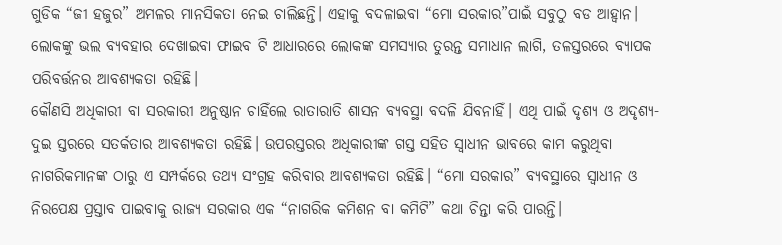ଗୁଡିକ “ଜୀ ହଜୁର” ଅମଳର ମାନସିକତା ନେଇ ଚାଲିଛନ୍ତି। ଏହାକୁ ବଦଳାଇବା “ମୋ ସରକାର”ପାଇଁ ସବୁଠୁ ବଡ ଆହ୍ଵାନ। ଲୋକଙ୍କୁ ଭଲ ବ୍ୟବହାର ଦେଖାଇବା ଫାଇବ ଟି ଆଧାରରେ ଲୋକଙ୍କ ସମସ୍ୟାର ତୁରନ୍ତ ସମାଧାନ ଲାଗି, ତଳସ୍ତରରେ ବ୍ୟାପକ ପରିବର୍ତ୍ତନର ଆବଶ୍ୟକତା ରହିଛି।
କୌଣସି ଅଧିକାରୀ ବା ସରକାରୀ ଅନୁଷ୍ଠାନ ଚାହିଁଲେ ରାତାରାତି ଶାସନ ବ୍ୟବସ୍ଥା ବଦଳି ଯିବନାହିଁ। ଏଥି ପାଇଁ ଦୃଶ୍ୟ ଓ ଅଦୃଶ୍ୟ- ଦୁଇ ସ୍ତରରେ ସତର୍କତାର ଆବଶ୍ୟକତା ରହିଛି। ଉପରସ୍ତରର ଅଧିକାରୀଙ୍କ ଗସ୍ତ ସହିତ ସ୍ଵାଧୀନ ଭାବରେ କାମ କରୁଥିବା ନାଗରିକମାନଙ୍କ ଠାରୁ ଏ ସମ୍ପର୍କରେ ତଥ୍ୟ ସଂଗ୍ରହ କରିବାର ଆବଶ୍ୟକତା ରହିଛି। “ମୋ ସରକାର” ବ୍ୟବସ୍ଥାରେ ସ୍ଵାଧୀନ ଓ ନିରପେକ୍ଷ ପ୍ରସ୍ତାବ ପାଇବାକୁ ରାଜ୍ୟ ସରକାର ଏକ “ନାଗରିକ କମିଶନ ବା କମିଟି” କଥା ଚିନ୍ତା କରି ପାରନ୍ତି।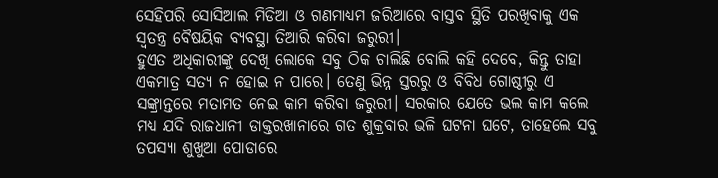ସେହିପରି ସୋସିଆଲ ମିଡିଆ ଓ ଗଣମାଧ୍ୟମ ଜରିଆରେ ବାସ୍ତବ ସ୍ଥିତି ପରଖିବାକୁ ଏକ ସ୍ଵତନ୍ତ୍ର ବୈଷୟିକ ବ୍ୟବସ୍ଥା ତିଆରି କରିବା ଜରୁରୀ।
ହୁଏତ ଅଧିକାରୀଙ୍କୁ ଦେଖି ଲୋକେ ସବୁ ଠିକ ଚାଲିଛି ବୋଲି କହି ଦେବେ, କିନ୍ତୁ ତାହା ଏକମାତ୍ର ସତ୍ୟ ନ ହୋଇ ନ ପାରେ। ତେଣୁ ଭିନ୍ନ ସ୍ତରରୁ ଓ ବିବିଧ ଗୋଷ୍ଠୀରୁ ଏ ସଙ୍କ୍ରାନ୍ତରେ ମତାମତ ନେଇ କାମ କରିବା ଜରୁରୀ। ସରକାର ଯେତେ ଭଲ କାମ କଲେ ମଧ୍ୟ ଯଦି ରାଜଧାନୀ ଡାକ୍ତରଖାନାରେ ଗତ ଶୁକ୍ରବାର ଭଳି ଘଟନା ଘଟେ, ତାହେଲେ ସବୁ ତପସ୍ୟା ଶୁଖୁଆ ପୋଡାରେ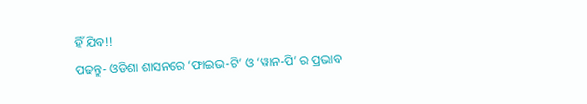ହିଁ ଯିବ!!
ପଢନ୍ତୁ- ଓଡିଶା ଶାସନରେ ‘ଫାଇଭ-ଟି’ ଓ ‘ୱାନ-ପି’ ର ପ୍ରଭାବ